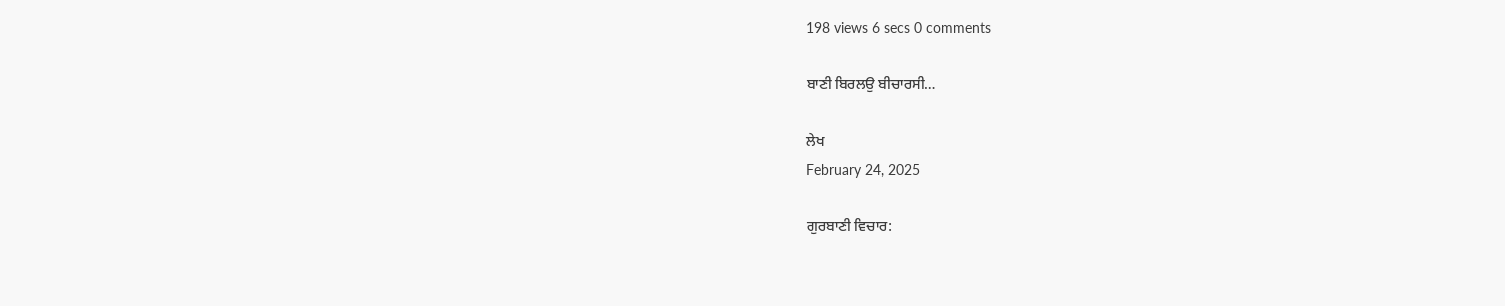198 views 6 secs 0 comments

ਬਾਣੀ ਬਿਰਲਉ ਬੀਚਾਰਸੀ…

ਲੇਖ
February 24, 2025

ਗੁਰਬਾਣੀ ਵਿਚਾਰ: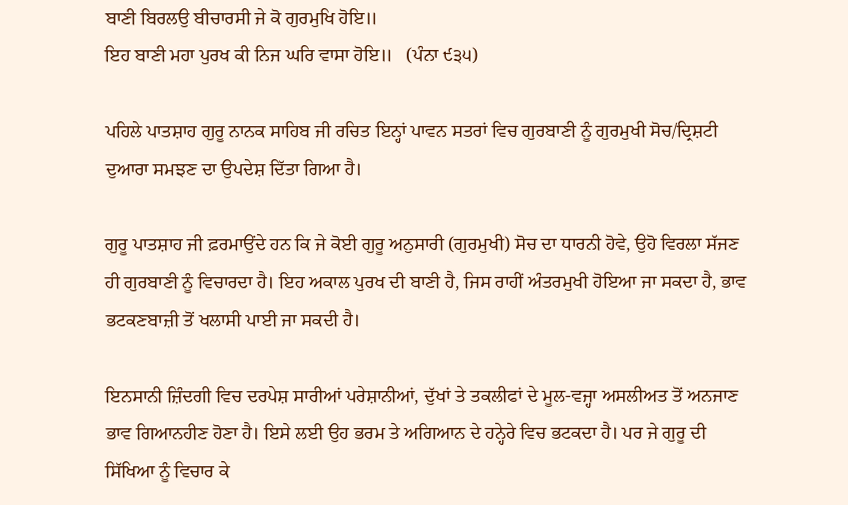ਬਾਣੀ ਬਿਰਲਉ ਬੀਚਾਰਸੀ ਜੇ ਕੋ ਗੁਰਮੁਖਿ ਹੋਇ॥
ਇਹ ਬਾਣੀ ਮਹਾ ਪੁਰਖ ਕੀ ਨਿਜ ਘਰਿ ਵਾਸਾ ਹੋਇ॥   (ਪੰਨਾ ੯੩੫)

ਪਹਿਲੇ ਪਾਤਸ਼ਾਹ ਗੁਰੂ ਨਾਨਕ ਸਾਹਿਬ ਜੀ ਰਚਿਤ ਇਨ੍ਹਾਂ ਪਾਵਨ ਸਤਰਾਂ ਵਿਚ ਗੁਰਬਾਣੀ ਨੂੰ ਗੁਰਮੁਖੀ ਸੋਚ/ਦ੍ਰਿਸ਼ਟੀ ਦੁਆਰਾ ਸਮਝਣ ਦਾ ਉਪਦੇਸ਼ ਦਿੱਤਾ ਗਿਆ ਹੈ।

ਗੁਰੂ ਪਾਤਸ਼ਾਹ ਜੀ ਫ਼ਰਮਾਉਂਦੇ ਹਨ ਕਿ ਜੇ ਕੋਈ ਗੁਰੂ ਅਨੁਸਾਰੀ (ਗੁਰਮੁਖੀ) ਸੋਚ ਦਾ ਧਾਰਨੀ ਹੋਵੇ, ਉਹੋ ਵਿਰਲਾ ਸੱਜਣ ਹੀ ਗੁਰਬਾਣੀ ਨੂੰ ਵਿਚਾਰਦਾ ਹੈ। ਇਹ ਅਕਾਲ ਪੁਰਖ ਦੀ ਬਾਣੀ ਹੈ, ਜਿਸ ਰਾਹੀਂ ਅੰਤਰਮੁਖੀ ਹੋਇਆ ਜਾ ਸਕਦਾ ਹੈ, ਭਾਵ ਭਟਕਣਬਾਜ਼ੀ ਤੋਂ ਖਲਾਸੀ ਪਾਈ ਜਾ ਸਕਦੀ ਹੈ।

ਇਨਸਾਨੀ ਜ਼ਿੰਦਗੀ ਵਿਚ ਦਰਪੇਸ਼ ਸਾਰੀਆਂ ਪਰੇਸ਼ਾਨੀਆਂ, ਦੁੱਖਾਂ ਤੇ ਤਕਲੀਫਾਂ ਦੇ ਮੂਲ-ਵਜ੍ਹਾ ਅਸਲੀਅਤ ਤੋਂ ਅਨਜਾਣ ਭਾਵ ਗਿਆਨਹੀਣ ਹੋਣਾ ਹੈ। ਇਸੇ ਲਈ ਉਹ ਭਰਮ ਤੇ ਅਗਿਆਨ ਦੇ ਹਨ੍ਹੇਰੇ ਵਿਚ ਭਟਕਦਾ ਹੈ। ਪਰ ਜੇ ਗੁਰੂ ਦੀ ਸਿੱਖਿਆ ਨੂੰ ਵਿਚਾਰ ਕੇ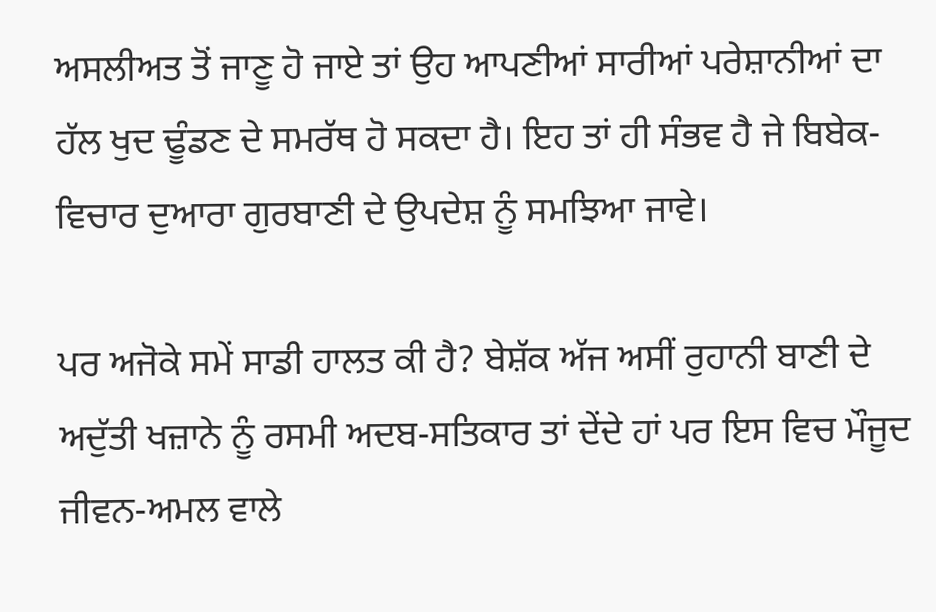ਅਸਲੀਅਤ ਤੋਂ ਜਾਣੂ ਹੋ ਜਾਏ ਤਾਂ ਉਹ ਆਪਣੀਆਂ ਸਾਰੀਆਂ ਪਰੇਸ਼ਾਨੀਆਂ ਦਾ ਹੱਲ ਖੁਦ ਢੂੰਡਣ ਦੇ ਸਮਰੱਥ ਹੋ ਸਕਦਾ ਹੈ। ਇਹ ਤਾਂ ਹੀ ਸੰਭਵ ਹੈ ਜੇ ਬਿਬੇਕ-ਵਿਚਾਰ ਦੁਆਰਾ ਗੁਰਬਾਣੀ ਦੇ ਉਪਦੇਸ਼ ਨੂੰ ਸਮਝਿਆ ਜਾਵੇ।

ਪਰ ਅਜੋਕੇ ਸਮੇਂ ਸਾਡੀ ਹਾਲਤ ਕੀ ਹੈ? ਬੇਸ਼ੱਕ ਅੱਜ ਅਸੀਂ ਰੁਹਾਨੀ ਬਾਣੀ ਦੇ ਅਦੁੱਤੀ ਖਜ਼ਾਨੇ ਨੂੰ ਰਸਮੀ ਅਦਬ-ਸਤਿਕਾਰ ਤਾਂ ਦੇਂਦੇ ਹਾਂ ਪਰ ਇਸ ਵਿਚ ਮੌਜੂਦ ਜੀਵਨ-ਅਮਲ ਵਾਲੇ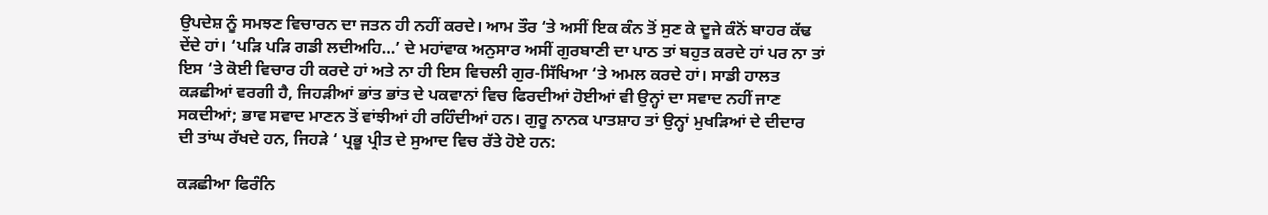ਉਪਦੇਸ਼ ਨੂੰ ਸਮਝਣ ਵਿਚਾਰਨ ਦਾ ਜਤਨ ਹੀ ਨਹੀਂ ਕਰਦੇ। ਆਮ ਤੌਰ ‘ਤੇ ਅਸੀਂ ਇਕ ਕੰਨ ਤੋਂ ਸੁਣ ਕੇ ਦੂਜੇ ਕੰਨੋਂ ਬਾਹਰ ਕੱਢ ਦੇਂਦੇ ਹਾਂ। ‘ਪੜਿ ਪੜਿ ਗਡੀ ਲਦੀਅਹਿ…’ ਦੇ ਮਹਾਂਵਾਕ ਅਨੁਸਾਰ ਅਸੀਂ ਗੁਰਬਾਣੀ ਦਾ ਪਾਠ ਤਾਂ ਬਹੁਤ ਕਰਦੇ ਹਾਂ ਪਰ ਨਾ ਤਾਂ ਇਸ ‘ਤੇ ਕੋਈ ਵਿਚਾਰ ਹੀ ਕਰਦੇ ਹਾਂ ਅਤੇ ਨਾ ਹੀ ਇਸ ਵਿਚਲੀ ਗੁਰ-ਸਿੱਖਿਆ ‘ਤੇ ਅਮਲ ਕਰਦੇ ਹਾਂ। ਸਾਡੀ ਹਾਲਤ ਕੜਛੀਆਂ ਵਰਗੀ ਹੈ, ਜਿਹੜੀਆਂ ਭਾਂਤ ਭਾਂਤ ਦੇ ਪਕਵਾਨਾਂ ਵਿਚ ਫਿਰਦੀਆਂ ਹੋਈਆਂ ਵੀ ਉਨ੍ਹਾਂ ਦਾ ਸਵਾਦ ਨਹੀਂ ਜਾਣ ਸਕਦੀਆਂ; ਭਾਵ ਸਵਾਦ ਮਾਣਨ ਤੋਂ ਵਾਂਝੀਆਂ ਹੀ ਰਹਿੰਦੀਆਂ ਹਨ। ਗੁਰੂ ਨਾਨਕ ਪਾਤਸ਼ਾਹ ਤਾਂ ਉਨ੍ਹਾਂ ਮੁਖੜਿਆਂ ਦੇ ਦੀਦਾਰ ਦੀ ਤਾਂਘ ਰੱਖਦੇ ਹਨ, ਜਿਹੜੇ ‘ ਪ੍ਰਭੂ ਪ੍ਰੀਤ ਦੇ ਸੁਆਦ ਵਿਚ ਰੱਤੇ ਹੋਏ ਹਨ:

ਕੜਛੀਆ ਫਿਰੰਨਿ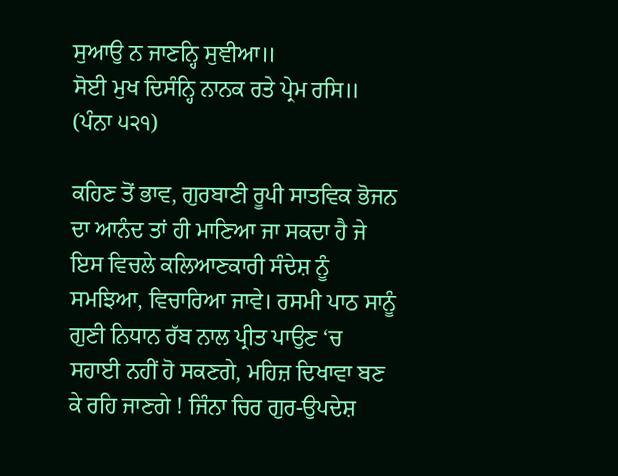ਸੁਆਉ ਨ ਜਾਣਨ੍ਹਿ ਸੁਞੀਆ॥
ਸੋਈ ਮੁਖ ਦਿਸੰਨ੍ਹਿ ਨਾਨਕ ਰਤੇ ਪ੍ਰੇਮ ਰਸਿ॥   (ਪੰਨਾ ੫੨੧)

ਕਹਿਣ ਤੋਂ ਭਾਵ, ਗੁਰਬਾਣੀ ਰੂਪੀ ਸਾਤਵਿਕ ਭੋਜਨ ਦਾ ਆਨੰਦ ਤਾਂ ਹੀ ਮਾਣਿਆ ਜਾ ਸਕਦਾ ਹੈ ਜੇ ਇਸ ਵਿਚਲੇ ਕਲਿਆਣਕਾਰੀ ਸੰਦੇਸ਼ ਨੂੰ ਸਮਝਿਆ, ਵਿਚਾਰਿਆ ਜਾਵੇ। ਰਸਮੀ ਪਾਠ ਸਾਨੂੰ ਗੁਣੀ ਨਿਧਾਨ ਰੱਬ ਨਾਲ ਪ੍ਰੀਤ ਪਾਉਣ ‘ਚ ਸਹਾਈ ਨਹੀਂ ਹੋ ਸਕਣਗੇ, ਮਹਿਜ਼ ਦਿਖਾਵਾ ਬਣ ਕੇ ਰਹਿ ਜਾਣਗੇ ! ਜਿੰਨਾ ਚਿਰ ਗੁਰ-ਉਪਦੇਸ਼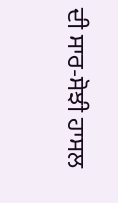ਦੀ ਸਾਰ-ਸੋਝੀ ਹਾਸਲ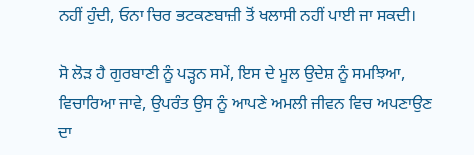ਨਹੀਂ ਹੁੰਦੀ, ਓਨਾ ਚਿਰ ਭਟਕਣਬਾਜ਼ੀ ਤੋਂ ਖਲਾਸੀ ਨਹੀਂ ਪਾਈ ਜਾ ਸਕਦੀ।

ਸੋ ਲੋੜ ਹੈ ਗੁਰਬਾਣੀ ਨੂੰ ਪੜ੍ਹਨ ਸਮੇਂ, ਇਸ ਦੇ ਮੂਲ ਉਦੇਸ਼ ਨੂੰ ਸਮਝਿਆ, ਵਿਚਾਰਿਆ ਜਾਵੇ, ਉਪਰੰਤ ਉਸ ਨੂੰ ਆਪਣੇ ਅਮਲੀ ਜੀਵਨ ਵਿਚ ਅਪਣਾਉਣ ਦਾ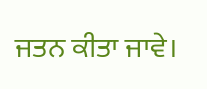ਜਤਨ ਕੀਤਾ ਜਾਵੇ।